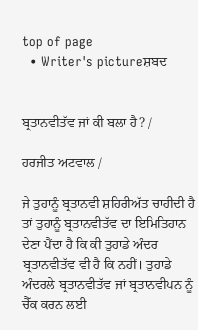top of page
  • Writer's pictureਸ਼ਬਦ


ਬ੍ਰਤਾਨਵੀਤੱਵ ਜਾਂ ਕੀ ਬਲਾ ਹੈ? /

ਹਰਜੀਤ ਅਟਵਾਲ /

ਜੇ ਤੁਹਾਨੂੰ ਬ੍ਰਤਾਨਵੀ ਸ਼ਹਿਰੀਅੱਤ ਚਾਹੀਦੀ ਹੈ ਤਾਂ ਤੁਹਾਨੂੰ ਬ੍ਰਤਾਨਵੀਤੱਵ ਦਾ ਇਮਿਤਿਹਾਨ ਦੇਣਾ ਪੈਂਦਾ ਹੈ ਕਿ ਕੀ ਤੁਹਾਡੇ ਅੰਦਰ ਬ੍ਰਤਾਨਵੀਤੱਵ ਵੀ ਹੈ ਕਿ ਨਹੀਂ। ਤੁਹਾਡੇ ਅੰਦਰਲੇ ਬ੍ਰਤਾਨਵੀਤੱਵ ਜਾਂ ਬ੍ਰਤਾਨਵੀਪਨ ਨੂੰ ਚੈੱਕ ਕਰਨ ਲਈ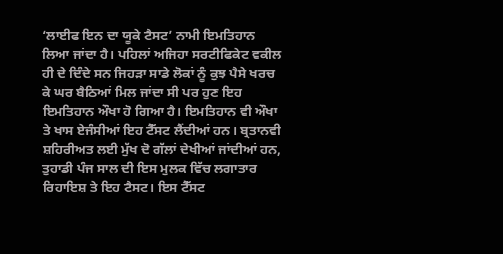‘ਲਾਈਫ ਇਨ ਦਾ ਯੂਕੇ ਟੈਸਟ’ ਨਾਮੀ ਇਮਤਿਹਾਨ ਲਿਆ ਜਾਂਦਾ ਹੈ। ਪਹਿਲਾਂ ਅਜਿਹਾ ਸਰਟੀਫਿਕੇਟ ਵਕੀਲ ਹੀ ਦੇ ਦਿੰਦੇ ਸਨ ਜਿਹੜਾ ਸਾਡੇ ਲੋਕਾਂ ਨੂੰ ਕੁਝ ਪੈਸੇ ਖਰਚ ਕੇ ਘਰ ਬੈਠਿਆਂ ਮਿਲ ਜਾਂਦਾ ਸੀ ਪਰ ਹੁਣ ਇਹ ਇਮਤਿਹਾਨ ਔਖਾ ਹੋ ਗਿਆ ਹੈ। ਇਮਤਿਹਾਨ ਵੀ ਔਖਾ ਤੇ ਖਾਸ ਏਜੰਸੀਆਂ ਇਹ ਟੈੱਸਟ ਲੈਂਦੀਆਂ ਹਨ। ਬ੍ਰਤਾਨਵੀ ਸ਼ਹਿਰੀਅਤ ਲਈ ਮੁੱਖ ਦੋ ਗੱਲਾਂ ਦੇਖੀਆਂ ਜਾਂਦੀਆਂ ਹਨ, ਤੁਹਾਡੀ ਪੰਜ ਸਾਲ ਦੀ ਇਸ ਮੁਲਕ ਵਿੱਚ ਲਗਾਤਾਰ ਰਿਹਾਇਸ਼ ਤੇ ਇਹ ਟੈਸਟ। ਇਸ ਟੈੱਸਟ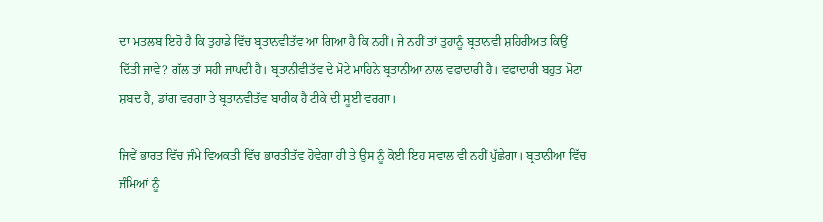ਦਾ ਮਤਲਬ ਇਹੋ ਹੈ ਕਿ ਤੁਹਾਡੇ ਵਿੱਚ ਬ੍ਰਤਾਨਵੀਤੱਵ ਆ ਗਿਆ ਹੈ ਕਿ ਨਹੀਂ। ਜੇ ਨਹੀਂ ਤਾਂ ਤੁਹਾਨੂੰ ਬ੍ਰਤਾਨਵੀ ਸ਼ਹਿਰੀਅਤ ਕਿਉਂ ਦਿੱਤੀ ਜਾਵੇ? ਗੱਲ ਤਾਂ ਸਹੀ ਜਾਪਦੀ ਹੈ। ਬ੍ਰਤਾਨੀਵੀਤੱਵ ਦੇ ਮੋਟੇ ਮਾਹਿਨੇ ਬ੍ਰਤਾਨੀਆ ਨਾਲ ਵਫਾਦਾਰੀ ਹੈ। ਵਫਾਦਾਰੀ ਬਹੁਤ ਮੋਟਾ ਸ਼ਬਦ ਹੈ, ਡਾਂਗ ਵਰਗਾ ਤੇ ਬ੍ਰਤਾਨਵੀਤੱਵ ਬਾਰੀਕ ਹੈ ਟੀਕੇ ਦੀ ਸੂਈ ਵਰਗਾ।

ਜਿਵੇਂ ਭਾਰਤ ਵਿੱਚ ਜੰਮੇ ਵਿਅਕਤੀ ਵਿੱਚ ਭਾਰਤੀਤੱਵ ਹੋਵੇਗਾ ਹੀ ਤੇ ਉਸ ਨੂੰ ਕੋਈ ਇਹ ਸਵਾਲ ਵੀ ਨਹੀਂ ਪੁੱਛੇਗਾ। ਬ੍ਰਤਾਨੀਆ ਵਿੱਚ ਜੰਮਿਆਂ ਨੂੰ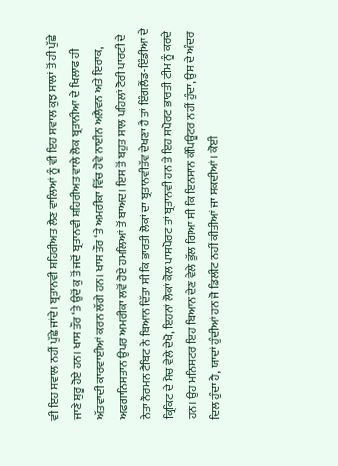ਵੀ ਇਹ ਸਵਾਲ ਨਹੀਂ ਪੁੱਛੇ ਜਾਂਦੇ। ਬ੍ਰਤਾਨਵੀ ਸ਼ਹਿਰੀਅਤ ਲੈਣ ਵਾਲਿਆਂ ਨੂੰ ਵੀ ਇਹ ਸਵਾਲ ਕੁਝ ਸਾਲਾਂ ਤੋਂ ਹੀ ਪੁੱਛੇ ਜਾਣੇ ਸ਼ੁਰੂ ਹੋਏ ਹਨ। ਖਾਸ ਤੌਰ ‘ਤੇ ਉਦੋਂ ਕੁ ਤੋਂ ਜਦੋਂ ਬ੍ਰਤਾਨਵੀ ਸ਼ਹਿਰੀਅਤ ਵਾਲੇ ਲੋਕ ਬ੍ਰਤਾਨੀਆ ਦੇ ਖਿਲਾਫ ਹੀ ਅੱਤਵਾਦੀ ਕਾਰਵਾਈਆਂ ਕਰਨ ਲੱਗੇ ਹਨ। ਖਾਸ ਤੌਰ ‘ਤੇ ਅਮਰੀਕਾ ਵਿੱਚ ਹੋਵੇ ਨਾਈਨ ਅਲੈਵਨ ਅਤੇ ਇਰਾਕ, ਅਫਗਾਨਿਸਤਾਨ ਉਪਰ ਅਮਰੀਕਾ ਲਵੋਂ ਹੋਏ ਹਮਲਿਆਂ ਤੋਂ ਬਾਅਦ। ਇਸ ਤੋਂ ਬਹੁਤ ਸਾਲ ਪਹਿਲਾਂ ਟੋਰੀ ਪਾਰਟੀ ਦੇ ਨੇਤਾ ਨੌਰਮਨ ਟੈਬਿਟ ਨੇ ਬਿਆਨ ਦਿੱਤਾ ਸੀ ਕਿ ਭਾਰਤੀ ਲੋਕਾਂ ਦਾ ਬ੍ਰਤਾਨਵੀਤੱਵ ਦੇਖਣਾ ਹੈ ਤਾਂ ਇੰਗਲੈਂਡ-ਇੰਡੀਆ ਦੇ ਕ੍ਰਿਕਿਟ ਦੇ ਮੈਚ ਵੇਲੇ ਦੇਖੋ, ਇਹਨਾਂ ਲੋਕਾਂ ਕੋਲ ਪਾਸਪੋਰਟ ਤਾਂ ਬ੍ਰਤਾਨਵੀ ਹਨ ਤੇ ਇਹ ਸਪੋਰਟ ਭਾਰਤੀ ਟੀਮ ਨੂੰ ਕਰਦੇ ਹਨ। ਉਹ ਮਨਿਸਟਰ ਇਹ ਬਿਆਨ ਦੇਣ ਵੇਲੇ ਭੁੱਲ ਗਿਆ ਸੀ ਕਿ ਇਨਸਾਨ ਕੰਪਿਊਟਰ ਨਹੀਂ ਹੁੰਦਾ, ਉਸ ਦੇ ਅੰਦਰ ਦਿਲ ਹੁੰਦਾ ਹੈ, ਯਾਦਾਂ ਹੁੰਦੀਆਂ ਹਨ ਜੋ ਡਿਲੀਟ ਨਹੀਂ ਕੀਤੀਆਂ ਜਾ ਸਕਦੀਆਂ। ਕੋਈ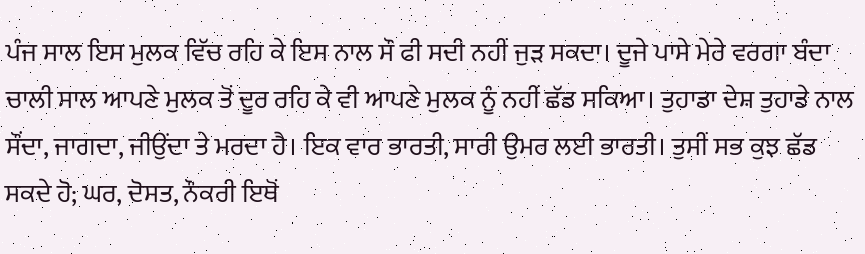ਪੰਜ ਸਾਲ ਇਸ ਮੁਲਕ ਵਿੱਚ ਰਹਿ ਕੇ ਇਸ ਨਾਲ ਸੌ ਫੀ ਸਦੀ ਨਹੀਂ ਜੁੜ ਸਕਦਾ। ਦੂਜੇ ਪਾਸੇ ਮੇਰੇ ਵਰਗਾ ਬੰਦਾ ਚਾਲੀ ਸਾਲ ਆਪਣੇ ਮੁਲਕ ਤੋਂ ਦੂਰ ਰਹਿ ਕੇ ਵੀ ਆਪਣੇ ਮੁਲਕ ਨੂੰ ਨਹੀਂ ਛੱਡ ਸਕਿਆ। ਤੁਹਾਡਾ ਦੇਸ਼ ਤੁਹਾਡੇ ਨਾਲ ਸੌਂਦਾ, ਜਾਗਦਾ, ਜੀਉਂਦਾ ਤੇ ਮਰਦਾ ਹੈ। ਇਕ ਵਾਰ ਭਾਰਤੀ, ਸਾਰੀ ਉਮਰ ਲਈ ਭਾਰਤੀ। ਤੁਸੀਂ ਸਭ ਕੁਝ ਛੱਡ ਸਕਦੇ ਹੋ; ਘਰ, ਦੋਸਤ, ਨੌਕਰੀ ਇਥੋਂ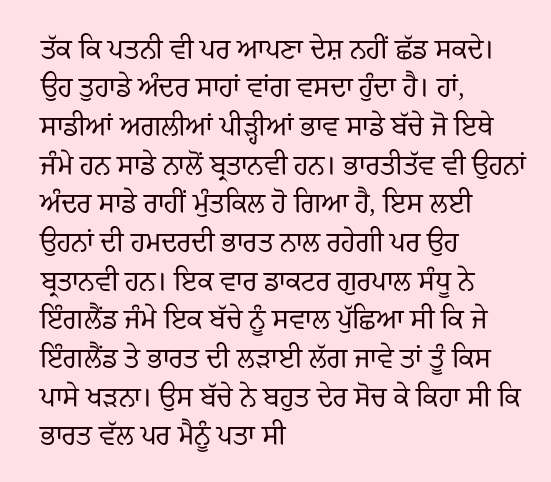ਤੱਕ ਕਿ ਪਤਨੀ ਵੀ ਪਰ ਆਪਣਾ ਦੇਸ਼ ਨਹੀਂ ਛੱਡ ਸਕਦੇ। ਉਹ ਤੁਹਾਡੇ ਅੰਦਰ ਸਾਹਾਂ ਵਾਂਗ ਵਸਦਾ ਹੁੰਦਾ ਹੈ। ਹਾਂ, ਸਾਡੀਆਂ ਅਗਲੀਆਂ ਪੀੜ੍ਹੀਆਂ ਭਾਵ ਸਾਡੇ ਬੱਚੇ ਜੋ ਇਥੇ ਜੰਮੇ ਹਨ ਸਾਡੇ ਨਾਲੋਂ ਬ੍ਰਤਾਨਵੀ ਹਨ। ਭਾਰਤੀਤੱਵ ਵੀ ਉਹਨਾਂ ਅੰਦਰ ਸਾਡੇ ਰਾਹੀਂ ਮੁੰਤਕਿਲ ਹੋ ਗਿਆ ਹੈ, ਇਸ ਲਈ ਉਹਨਾਂ ਦੀ ਹਮਦਰਦੀ ਭਾਰਤ ਨਾਲ ਰਹੇਗੀ ਪਰ ਉਹ ਬ੍ਰਤਾਨਵੀ ਹਨ। ਇਕ ਵਾਰ ਡਾਕਟਰ ਗੁਰਪਾਲ ਸੰਧੂ ਨੇ ਇੰਗਲੈਂਡ ਜੰਮੇ ਇਕ ਬੱਚੇ ਨੂੰ ਸਵਾਲ ਪੁੱਛਿਆ ਸੀ ਕਿ ਜੇ ਇੰਗਲੈਂਡ ਤੇ ਭਾਰਤ ਦੀ ਲੜਾਈ ਲੱਗ ਜਾਵੇ ਤਾਂ ਤੂੰ ਕਿਸ ਪਾਸੇ ਖੜਨਾ। ਉਸ ਬੱਚੇ ਨੇ ਬਹੁਤ ਦੇਰ ਸੋਚ ਕੇ ਕਿਹਾ ਸੀ ਕਿ ਭਾਰਤ ਵੱਲ ਪਰ ਮੈਨੂੰ ਪਤਾ ਸੀ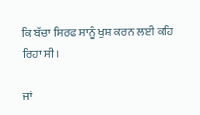ਕਿ ਬੱਚਾ ਸਿਰਫ ਸਾਨੂੰ ਖੁਸ਼ ਕਰਨ ਲਈ ਕਹਿ ਰਿਹਾ ਸੀ।

ਜਾਂ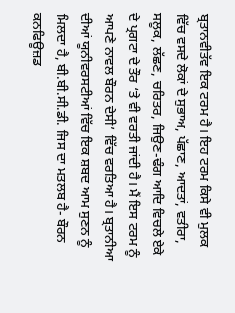ਬ੍ਰਤਾਨਵੀਤੱਵ ਇਕ ਟਰਮ ਹੈ। ਇਹ ਟਰਮ ਕਿਸੇ ਵੀ ਮੁਲਕ ਵਿੱਚ ਵਸਦੇ ਲੋਕਾਂ ਦੇ ਸੁਭਾਅ, ਪੱਛਾਣ, ਆਦਤਾਂ, ਵਤੀਰਾ, ਸਲੂਕ, ਲੱਛਣ, ਚਰਿਤਰ, ਜਿਉਣ-ਢੰਗ ਆਦਿ ਵਿਚਲੇ ਏਕੇ ਦੇ ਪ੍ਰਗਟਾ ਦੇ ਤੌਰ ‘ਤੇ ਵੀ ਵਰਤੀ ਜਾਂਦੀ ਹੈ। ਮੈਂ ਇਸ ਟਰਮ ਨੂੰ ਆਪਣੇ ਨਾਵਲ ਬੌਰਨ ਦੇਸੀ’ ਵਿੱਚ ਵਰਤਿਆ ਹੈ। ਬ੍ਰਤਾਨੀਆ ਦੀਆਂ ਯੂਨੀਵਰਸਟੀਆਂ ਵਿੱਚ ਇਕ ਸ਼ਬਦ ਆਮ ਸੁਣਨ ਨੂੰ ਮਿਲਦਾ ਹੈ, ਬੀ.ਬੀ.ਸੀ.ਡੀ. ਜਿਸ ਦਾ ਮਤਲਬ ਹੈ- ਬੌਰਨ ਕਨਫਿਊਜ਼ਡ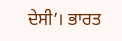ਦੇਸੀ’। ਭਾਰਤ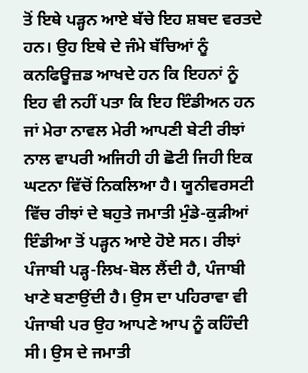ਤੋਂ ਇਥੇ ਪੜ੍ਹਨ ਆਏ ਬੱਚੇ ਇਹ ਸ਼ਬਦ ਵਰਤਦੇ ਹਨ। ਉਹ ਇਥੇ ਦੇ ਜੰਮੇ ਬੱਚਿਆਂ ਨੂੰ ਕਨਫਿਊਜ਼ਡ ਆਖਦੇ ਹਨ ਕਿ ਇਹਨਾਂ ਨੂੰ ਇਹ ਵੀ ਨਹੀਂ ਪਤਾ ਕਿ ਇਹ ਇੰਡੀਅਨ ਹਨ ਜਾਂ ਮੇਰਾ ਨਾਵਲ ਮੇਰੀ ਆਪਣੀ ਬੇਟੀ ਰੀਝਾਂ ਨਾਲ ਵਾਪਰੀ ਅਜਿਹੀ ਹੀ ਛੋਟੀ ਜਿਹੀ ਇਕ ਘਟਨਾ ਵਿੱਚੋਂ ਨਿਕਲਿਆ ਹੈ। ਯੂਨੀਵਰਸਟੀ ਵਿੱਚ ਰੀਝਾਂ ਦੇ ਬਹੁਤੇ ਜਮਾਤੀ ਮੁੰਡੇ-ਕੁੜੀਆਂ ਇੰਡੀਆ ਤੋਂ ਪੜ੍ਹਨ ਆਏ ਹੋਏ ਸਨ। ਰੀਝਾਂ ਪੰਜਾਬੀ ਪੜ੍ਹ-ਲਿਖ-ਬੋਲ ਲੈਂਦੀ ਹੈ, ਪੰਜਾਬੀ ਖਾਣੇ ਬਣਾਉਂਦੀ ਹੈ। ਉਸ ਦਾ ਪਹਿਰਾਵਾ ਵੀ ਪੰਜਾਬੀ ਪਰ ਉਹ ਆਪਣੇ ਆਪ ਨੂੰ ਕਹਿੰਦੀ ਸੀ। ਉਸ ਦੇ ਜਮਾਤੀ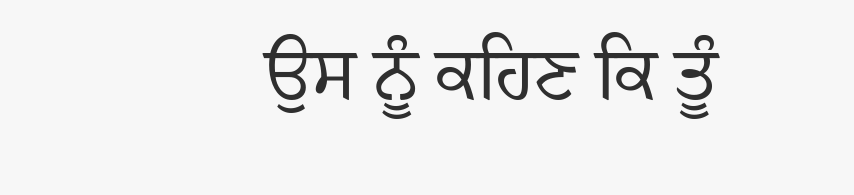ਉਸ ਨੂੰ ਕਹਿਣ ਕਿ ਤੂੰ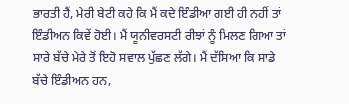ਭਾਰਤੀ ਹੈਂ, ਮੇਰੀ ਬੇਟੀ ਕਹੇ ਕਿ ਮੈਂ ਕਦੇ ਇੰਡੀਆ ਗਈ ਹੀ ਨਹੀਂ ਤਾਂ ਇੰਡੀਅਨ ਕਿਵੇਂ ਹੋਈ। ਮੈਂ ਯੂਨੀਵਰਸਟੀ ਰੀਝਾਂ ਨੂੰ ਮਿਲਣ ਗਿਆ ਤਾਂ ਸਾਰੇ ਬੱਚੇ ਮੇਰੇ ਤੋਂ ਇਹੋ ਸਵਾਲ ਪੁੱਛਣ ਲੱਗੇ। ਮੈਂ ਦੱਸਿਆ ਕਿ ਸਾਡੇ ਬੱਚੇ ਇੰਡੀਅਨ ਹਨ,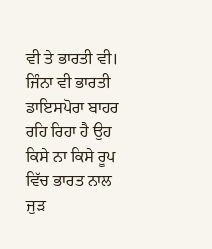ਵੀ ਤੇ ਭਾਰਤੀ ਵੀ। ਜਿੰਨਾ ਵੀ ਭਾਰਤੀ ਡਾਇਸਪੋਰਾ ਬਾਹਰ ਰਹਿ ਰਿਹਾ ਹੈ ਉਹ ਕਿਸੇ ਨਾ ਕਿਸੇ ਰੂਪ ਵਿੱਚ ਭਾਰਤ ਨਾਲ ਜੁੜ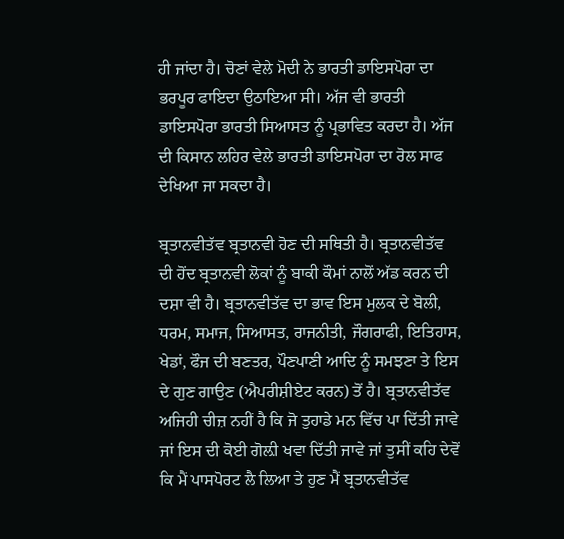ਹੀ ਜਾਂਦਾ ਹੈ। ਚੋਣਾਂ ਵੇਲੇ ਮੋਦੀ ਨੇ ਭਾਰਤੀ ਡਾਇਸਪੋਰਾ ਦਾ ਭਰਪੂਰ ਫਾਇਦਾ ਉਠਾਇਆ ਸੀ। ਅੱਜ ਵੀ ਭਾਰਤੀ ਡਾਇਸਪੋਰਾ ਭਾਰਤੀ ਸਿਆਸਤ ਨੂੰ ਪ੍ਰਭਾਵਿਤ ਕਰਦਾ ਹੈ। ਅੱਜ ਦੀ ਕਿਸਾਨ ਲਹਿਰ ਵੇਲੇ ਭਾਰਤੀ ਡਾਇਸਪੋਰਾ ਦਾ ਰੋਲ ਸਾਫ ਦੇਖਿਆ ਜਾ ਸਕਦਾ ਹੈ।

ਬ੍ਰਤਾਨਵੀਤੱਵ ਬ੍ਰਤਾਨਵੀ ਹੋਣ ਦੀ ਸਥਿਤੀ ਹੈ। ਬ੍ਰਤਾਨਵੀਤੱਵ ਦੀ ਹੋਂਦ ਬ੍ਰਤਾਨਵੀ ਲੋਕਾਂ ਨੂੰ ਬਾਕੀ ਕੌਮਾਂ ਨਾਲੋਂ ਅੱਡ ਕਰਨ ਦੀ ਦਸ਼ਾ ਵੀ ਹੈ। ਬ੍ਰਤਾਨਵੀਤੱਵ ਦਾ ਭਾਵ ਇਸ ਮੁਲਕ ਦੇ ਬੋਲੀ, ਧਰਮ, ਸਮਾਜ, ਸਿਆਸਤ, ਰਾਜਨੀਤੀ, ਜੌਗਰਾਫੀ, ਇਤਿਹਾਸ, ਖੇਡਾਂ, ਫੌਜ ਦੀ ਬਣਤਰ, ਪੌਣਪਾਣੀ ਆਦਿ ਨੂੰ ਸਮਝਣਾ ਤੇ ਇਸ ਦੇ ਗੁਣ ਗਾਉਣ (ਐਪਰੀਸ਼ੀਏਟ ਕਰਨ) ਤੋਂ ਹੈ। ਬ੍ਰਤਾਨਵੀਤੱਵ ਅਜਿਹੀ ਚੀਜ਼ ਨਹੀਂ ਹੈ ਕਿ ਜੋ ਤੁਹਾਡੇ ਮਨ ਵਿੱਚ ਪਾ ਦਿੱਤੀ ਜਾਵੇ ਜਾਂ ਇਸ ਦੀ ਕੋਈ ਗੋਲ਼ੀ ਖਵਾ ਦਿੱਤੀ ਜਾਵੇ ਜਾਂ ਤੁਸੀਂ ਕਹਿ ਦੇਵੋਂ ਕਿ ਮੈਂ ਪਾਸਪੋਰਟ ਲੈ ਲਿਆ ਤੇ ਹੁਣ ਮੈਂ ਬ੍ਰਤਾਨਵੀਤੱਵ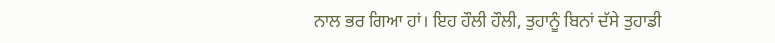ਨਾਲ ਭਰ ਗਿਆ ਹਾਂ। ਇਹ ਹੌਲੀ ਹੌਲੀ, ਤੁਹਾਨੂੰ ਬਿਨਾਂ ਦੱਸੇ ਤੁਹਾਡੀ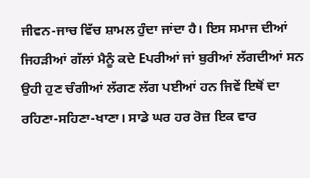ਜੀਵਨ-ਜਾਚ ਵਿੱਚ ਸ਼ਾਮਲ ਹੁੰਦਾ ਜਾਂਦਾ ਹੈ। ਇਸ ਸਮਾਜ ਦੀਆਂ ਜਿਹੜੀਆਂ ਗੱਲਾਂ ਮੈਨੂੰ ਕਦੇ Eਪਰੀਆਂ ਜਾਂ ਬੁਰੀਆਂ ਲੱਗਦੀਆਂ ਸਨ ਉਹੀ ਹੁਣ ਚੰਗੀਆਂ ਲੱਗਣ ਲੱਗ ਪਈਆਂ ਹਨ ਜਿਵੇਂ ਇਥੋਂ ਦਾ ਰਹਿਣਾ-ਸਹਿਣਾ-ਖਾਣਾ। ਸਾਡੇ ਘਰ ਹਰ ਰੋਜ਼ ਇਕ ਵਾਰ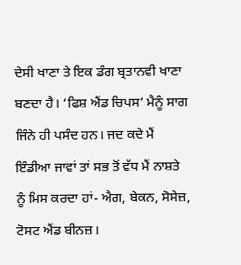ਦੇਸੀ ਖਾਣਾ ਤੇ ਇਕ ਡੰਗ ਬ੍ਰਤਾਨਵੀ ਖਾਣਾ ਬਣਦਾ ਹੈ। ‘ਫਿਸ਼ ਐਂਡ ਚਿਪਸ’ ਮੈਨੂੰ ਸਾਗ ਜਿੰਨੇ ਹੀ ਪਸੰਦ ਹਨ। ਜਦ ਕਦੇ ਮੈਂ ਇੰਡੀਆ ਜਾਵਾਂ ਤਾਂ ਸਭ ਤੋਂ ਵੱਧ ਮੈਂ ਨਾਸ਼ਤੇ ਨੂੰ ਮਿਸ ਕਰਦਾ ਹਾਂ- ਐਗ, ਬੇਕਨ, ਸੋਸੇਜ਼, ਟੋਸਟ ਐਂਡ ਬੀਨਜ਼।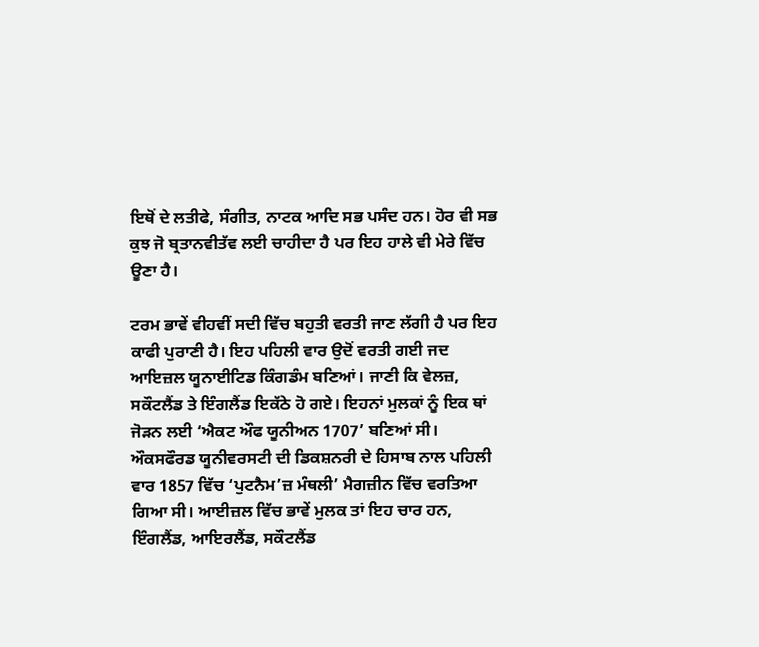ਇਥੋਂ ਦੇ ਲਤੀਫੇ, ਸੰਗੀਤ, ਨਾਟਕ ਆਦਿ ਸਭ ਪਸੰਦ ਹਨ। ਹੋਰ ਵੀ ਸਭ ਕੁਝ ਜੋ ਬ੍ਰਤਾਨਵੀਤੱਵ ਲਈ ਚਾਹੀਦਾ ਹੈ ਪਰ ਇਹ ਹਾਲੇ ਵੀ ਮੇਰੇ ਵਿੱਚ ਊਣਾ ਹੈ।

ਟਰਮ ਭਾਵੇਂ ਵੀਹਵੀਂ ਸਦੀ ਵਿੱਚ ਬਹੁਤੀ ਵਰਤੀ ਜਾਣ ਲੱਗੀ ਹੈ ਪਰ ਇਹ ਕਾਫੀ ਪੁਰਾਣੀ ਹੈ। ਇਹ ਪਹਿਲੀ ਵਾਰ ਉਦੋਂ ਵਰਤੀ ਗਈ ਜਦ ਆਇਜ਼ਲ ਯੂਨਾਈਟਿਡ ਕਿੰਗਡੰਮ ਬਣਿਆਂ। ਜਾਣੀ ਕਿ ਵੇਲਜ਼, ਸਕੌਟਲੈਂਡ ਤੇ ਇੰਗਲੈਂਡ ਇਕੱਠੇ ਹੋ ਗਏ। ਇਹਨਾਂ ਮੁਲਕਾਂ ਨੂੰ ਇਕ ਥਾਂ ਜੋੜਨ ਲਈ ‘ਐਕਟ ਔਫ ਯੂਨੀਅਨ 1707’ ਬਣਿਆਂ ਸੀ। ਔਕਸਫੌਰਡ ਯੂਨੀਵਰਸਟੀ ਦੀ ਡਿਕਸ਼ਨਰੀ ਦੇ ਹਿਸਾਬ ਨਾਲ ਪਹਿਲੀ ਵਾਰ 1857 ਵਿੱਚ ‘ਪੁਟਨੈਮ’ਜ਼ ਮੰਥਲੀ’ ਮੈਗਜ਼ੀਨ ਵਿੱਚ ਵਰਤਿਆ ਗਿਆ ਸੀ। ਆਈਜ਼ਲ ਵਿੱਚ ਭਾਵੇਂ ਮੁਲਕ ਤਾਂ ਇਹ ਚਾਰ ਹਨ, ਇੰਗਲੈਂਡ, ਆਇਰਲੈਂਡ, ਸਕੌਟਲੈਂਡ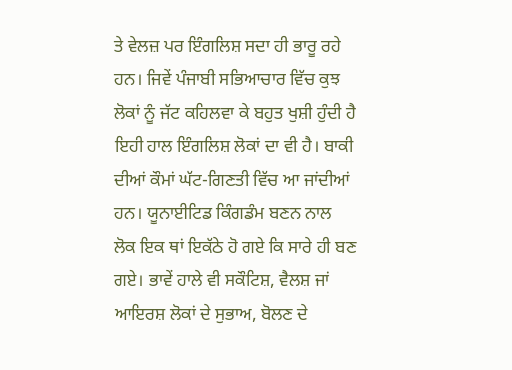ਤੇ ਵੇਲਜ਼ ਪਰ ਇੰਗਲਿਸ਼ ਸਦਾ ਹੀ ਭਾਰੂ ਰਹੇ ਹਨ। ਜਿਵੇਂ ਪੰਜਾਬੀ ਸਭਿਆਚਾਰ ਵਿੱਚ ਕੁਝ ਲੋਕਾਂ ਨੂੰ ਜੱਟ ਕਹਿਲਵਾ ਕੇ ਬਹੁਤ ਖੁਸ਼ੀ ਹੁੰਦੀ ਹੈ ਇਹੀ ਹਾਲ ਇੰਗਲਿਸ਼ ਲੋਕਾਂ ਦਾ ਵੀ ਹੈ। ਬਾਕੀ ਦੀਆਂ ਕੌਮਾਂ ਘੱਟ-ਗਿਣਤੀ ਵਿੱਚ ਆ ਜਾਂਦੀਆਂ ਹਨ। ਯੂਨਾਈਟਿਡ ਕਿੰਗਡੰਮ ਬਣਨ ਨਾਲ ਲੋਕ ਇਕ ਥਾਂ ਇਕੱਠੇ ਹੋ ਗਏ ਕਿ ਸਾਰੇ ਹੀ ਬਣ ਗਏ। ਭਾਵੇਂ ਹਾਲੇ ਵੀ ਸਕੌਟਿਸ਼, ਵੈਲਸ਼ ਜਾਂ ਆਇਰਸ਼ ਲੋਕਾਂ ਦੇ ਸੁਭਾਅ, ਬੋਲਣ ਦੇ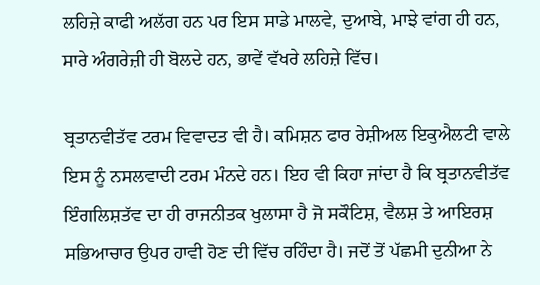ਲਹਿਜ਼ੇ ਕਾਫੀ ਅਲੱਗ ਹਨ ਪਰ ਇਸ ਸਾਡੇ ਮਾਲਵੇ, ਦੁਆਬੇ, ਮਾਝੇ ਵਾਂਗ ਹੀ ਹਨ, ਸਾਰੇ ਅੰਗਰੇਜ਼ੀ ਹੀ ਬੋਲਦੇ ਹਨ, ਭਾਵੇਂ ਵੱਖਰੇ ਲਹਿਜ਼ੇ ਵਿੱਚ।

ਬ੍ਰਤਾਨਵੀਤੱਵ ਟਰਮ ਵਿਵਾਦਤ ਵੀ ਹੈ। ਕਮਿਸ਼ਨ ਫਾਰ ਰੇਸ਼ੀਅਲ ਇਕੁਐਲਟੀ ਵਾਲੇ ਇਸ ਨੂੰ ਨਸਲਵਾਦੀ ਟਰਮ ਮੰਨਦੇ ਹਨ। ਇਹ ਵੀ ਕਿਹਾ ਜਾਂਦਾ ਹੈ ਕਿ ਬ੍ਰਤਾਨਵੀਤੱਵ ਇੰਗਲਿਸ਼ਤੱਵ ਦਾ ਹੀ ਰਾਜਨੀਤਕ ਖੁਲਾਸਾ ਹੈ ਜੋ ਸਕੌਟਿਸ਼, ਵੈਲਸ਼ ਤੇ ਆਇਰਸ਼ ਸਭਿਆਚਾਰ ਉਪਰ ਹਾਵੀ ਹੋਣ ਦੀ ਵਿੱਚ ਰਹਿੰਦਾ ਹੈ। ਜਦੋਂ ਤੋਂ ਪੱਛਮੀ ਦੁਨੀਆ ਨੇ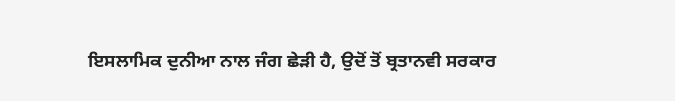ਇਸਲਾਮਿਕ ਦੁਨੀਆ ਨਾਲ ਜੰਗ ਛੇੜੀ ਹੈ, ਉਦੋਂ ਤੋਂ ਬ੍ਰਤਾਨਵੀ ਸਰਕਾਰ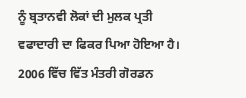ਨੂੰ ਬ੍ਰਤਾਨਵੀ ਲੋਕਾਂ ਦੀ ਮੁਲਕ ਪ੍ਰਤੀ ਵਫਾਦਾਰੀ ਦਾ ਫਿਕਰ ਪਿਆ ਹੋਇਆ ਹੈ। 2006 ਵਿੱਚ ਵਿੱਤ ਮੰਤਰੀ ਗੋਰਡਨ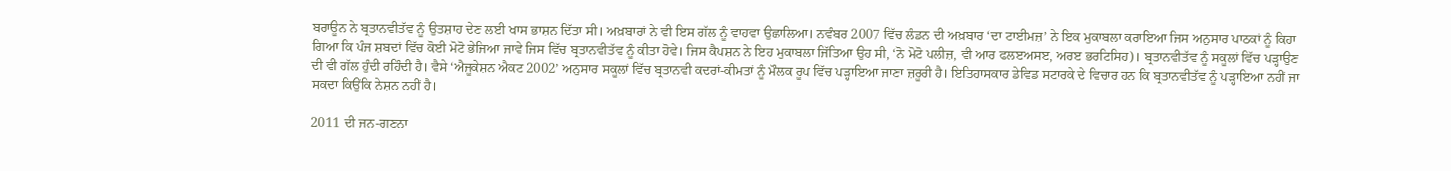ਬਰਾਊਨ ਨੇ ਬ੍ਰਤਾਨਵੀਤੱਵ ਨੂੰ ਉਤਸ਼ਾਹ ਦੇਣ ਲਈ ਖਾਸ ਭਾਸ਼ਨ ਦਿੱਤਾ ਸੀ। ਅਖ਼ਬਾਰਾਂ ਨੇ ਵੀ ਇਸ ਗੱਲ ਨੂੰ ਵਾਹਵਾ ਉਛਾਲਿਆ। ਨਵੰਬਰ 2007 ਵਿੱਚ ਲੰਡਨ ਦੀ ਅਖ਼ਬਾਰ ‘ਦਾ ਟਾਈਮਜ਼’ ਨੇ ਇਕ ਮੁਕਾਬਲਾ ਕਰਾਇਆ ਜਿਸ ਅਨੁਸਾਰ ਪਾਠਕਾਂ ਨੂੰ ਕਿਹਾ ਗਿਆ ਕਿ ਪੰਜ ਸ਼ਬਦਾਂ ਵਿੱਚ ਕੋਈ ਮੋਟੋ ਭੇਜਿਆ ਜਾਵੇ ਜਿਸ ਵਿੱਚ ਬ੍ਰਤਾਨਵੀਤੱਵ ਨੂੰ ਕੀਤਾ ਹੋਵੇ। ਜਿਸ ਕੈਪਸ਼ਨ ਨੇ ਇਹ ਮੁਕਾਬਲਾ ਜਿੱਤਿਆ ਉਹ ਸੀ, ‘ਨੋ ਮੋਟੋ ਪਲੀਜ਼, ਵੀ ਆਰ ਫਲੲਅਸੲ, ਅਰੲ ਭਰਟਿਸਿਹ)। ਬ੍ਰਤਾਨਵੀਤੱਵ ਨੂੰ ਸਕੂਲਾਂ ਵਿੱਚ ਪੜ੍ਹਾਉਣ ਦੀ ਵੀ ਗੱਲ ਹੁੰਦੀ ਰਹਿੰਦੀ ਹੈ। ਵੈਸੇ ‘ਐਜੂਕੇਸ਼ਨ ਐਕਟ 2002’ ਅਨੁਸਾਰ ਸਕੂਲਾਂ ਵਿੱਚ ਬ੍ਰਤਾਨਵੀ ਕਦਰਾਂ-ਕੀਮਤਾਂ ਨੂੰ ਮੌਲਕ ਰੂਪ ਵਿੱਚ ਪੜ੍ਹਾਇਆ ਜਾਣਾ ਜ਼ਰੂਰੀ ਹੈ। ਇਤਿਹਾਸਕਾਰ ਡੇਵਿਡ ਸਟਾਰਕੇ ਦੇ ਵਿਚਾਰ ਹਨ ਕਿ ਬ੍ਰਤਾਨਵੀਤੱਵ ਨੂੰ ਪੜ੍ਹਾਇਆ ਨਹੀਂ ਜਾ ਸਕਦਾ ਕਿਉਂਕਿ ਨੇਸ਼ਨ ਨਹੀਂ ਹੈ।

2011 ਦੀ ਜਨ-ਗਣਨਾ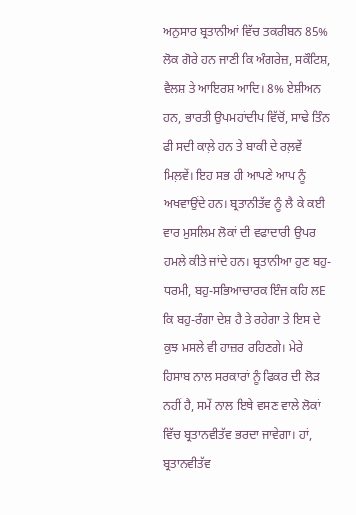ਅਨੁਸਾਰ ਬ੍ਰਤਾਨੀਆਂ ਵਿੱਚ ਤਕਰੀਬਨ 85% ਲੋਕ ਗੋਰੇ ਹਨ ਜਾਣੀ ਕਿ ਅੰਗਰੇਜ਼, ਸਕੌਟਿਸ਼, ਵੈਲਸ਼ ਤੇ ਆਇਰਸ਼ ਆਦਿ। 8% ਏਸ਼ੀਅਨ ਹਨ, ਭਾਰਤੀ ਉਪਮਹਾਂਦੀਪ ਵਿੱਚੋਂ, ਸਾਢੇ ਤਿੰਨ ਫੀ ਸਦੀ ਕਾਲ਼ੇ ਹਨ ਤੇ ਬਾਕੀ ਦੇ ਰਲ਼ਵੇਂ ਮਿਲ਼ਵੇਂ। ਇਹ ਸਭ ਹੀ ਆਪਣੇ ਆਪ ਨੂੰ ਅਖਵਾਉਂਦੇ ਹਨ। ਬ੍ਰਤਾਨੀਤੱਵ ਨੂੰ ਲੈ ਕੇ ਕਈ ਵਾਰ ਮੁਸਲਿਮ ਲੋਕਾਂ ਦੀ ਵਫਾਦਾਰੀ ਉਪਰ ਹਮਲੇ ਕੀਤੇ ਜਾਂਦੇ ਹਨ। ਬ੍ਰਤਾਨੀਆ ਹੁਣ ਬਹੁ-ਧਰਮੀ, ਬਹੁ-ਸਭਿਆਚਾਰਕ ਇੰਜ ਕਹਿ ਲE ਕਿ ਬਹੁ-ਰੰਗਾ ਦੇਸ਼ ਹੈ ਤੇ ਰਹੇਗਾ ਤੇ ਇਸ ਦੇ ਕੁਝ ਮਸਲੇ ਵੀ ਹਾਜ਼ਰ ਰਹਿਣਗੇ। ਮੇਰੇ ਹਿਸਾਬ ਨਾਲ ਸਰਕਾਰਾਂ ਨੂੰ ਫਿਕਰ ਦੀ ਲੋੜ ਨਹੀਂ ਹੈ, ਸਮੇਂ ਨਾਲ ਇਥੇ ਵਸਣ ਵਾਲੇ ਲੋਕਾਂ ਵਿੱਚ ਬ੍ਰਤਾਨਵੀਤੱਵ ਭਰਦਾ ਜਾਵੇਗਾ। ਹਾਂ, ਬ੍ਰਤਾਨਵੀਤੱਵ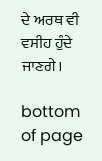ਦੇ ਅਰਥ ਵੀ ਵਸੀਹ ਹੁੰਦੇ ਜਾਣਗੇ।

bottom of page